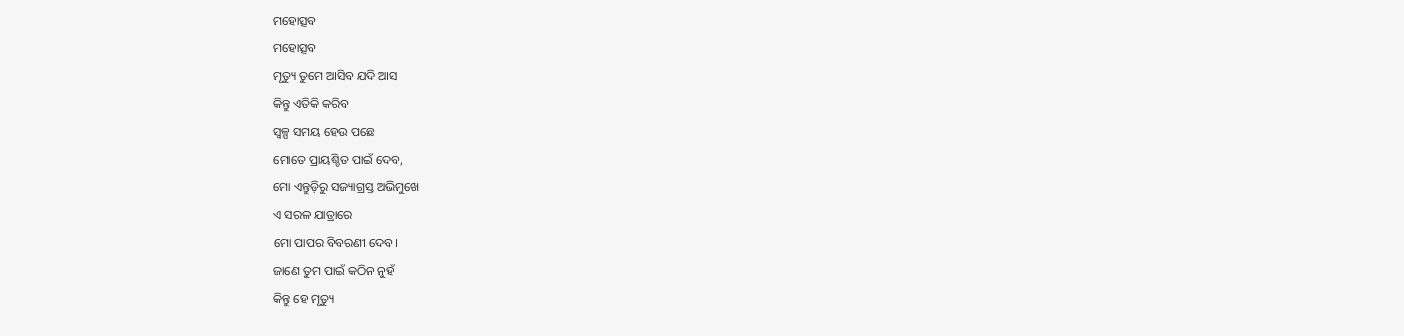ମହୋତ୍ସବ
ମହୋତ୍ସବ
ମୃତ୍ୟୁ ତୁମେ ଆସିବ ଯଦି ଆସ
କିନ୍ତୁ ଏତିକି କରିବ
ସ୍ଵଳ୍ପ ସମୟ ହେଉ ପଛେ
ମୋତେ ପ୍ରାୟଶ୍ଚିତ ପାଇଁ ଦେବ,
ମୋ ଏନ୍ତୁଡ଼ିରୁ ସଜ୍ୟାଗ୍ରସ୍ତ ଅଭିମୁଖେ
ଏ ସରଳ ଯାତ୍ରାରେ
ମୋ ପାପର ବିବରଣୀ ଦେବ।
ଜାଣେ ତୁମ ପାଇଁ କଠିନ ନୁହଁ
କିନ୍ତୁ ହେ ମୃତ୍ୟୁ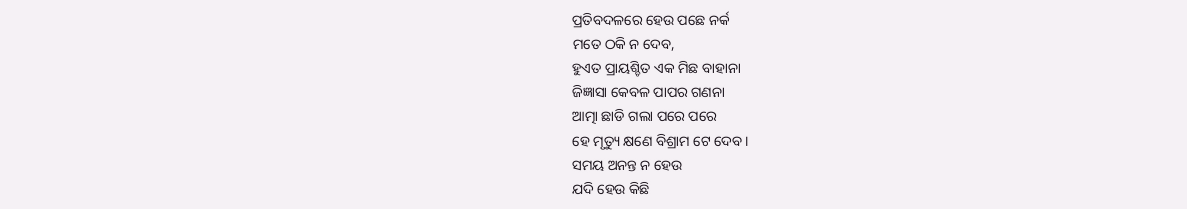ପ୍ରତିବଦଳରେ ହେଉ ପଛେ ନର୍କ
ମତେ ଠକି ନ ଦେବ,
ହୁଏତ ପ୍ରାୟଶ୍ଚିତ ଏକ ମିଛ ବାହାନା
ଜିଜ୍ଞାସା କେବଳ ପାପର ଗଣନା
ଆତ୍ମା ଛାଡି ଗଲା ପରେ ପରେ
ହେ ମୃତ୍ୟୁ କ୍ଷଣେ ବିଶ୍ରାମ ଟେ ଦେବ।
ସମୟ ଅନନ୍ତ ନ ହେଉ
ଯଦି ହେଉ କିଛି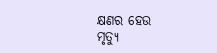କ୍ଷଣର ହେଉ
ମୃତ୍ୟୁ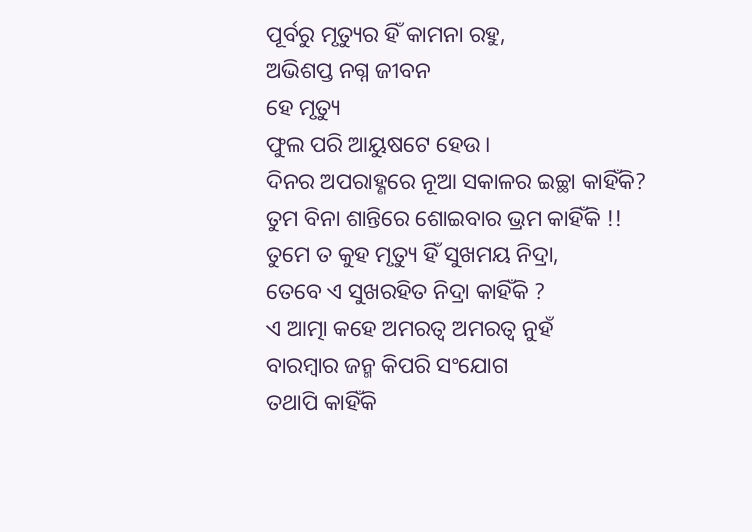ପୂର୍ବରୁ ମୃତ୍ୟୁର ହିଁ କାମନା ରହୁ,
ଅଭିଶପ୍ତ ନଗ୍ନ ଜୀବନ
ହେ ମୃତ୍ୟୁ
ଫୁଲ ପରି ଆୟୁଷଟେ ହେଉ।
ଦିନର ଅପରାହ୍ଣରେ ନୂଆ ସକାଳର ଇଚ୍ଛା କାହିଁକି?
ତୁମ ବିନା ଶାନ୍ତିରେ ଶୋଇବାର ଭ୍ରମ କାହିଁକି !!
ତୁମେ ତ କୁହ ମୃତ୍ୟୁ ହିଁ ସୁଖମୟ ନିଦ୍ରା,
ତେବେ ଏ ସୁଖରହିତ ନିଦ୍ରା କାହିଁକି ?
ଏ ଆତ୍ମା କହେ ଅମରତ୍ବ ଅମରତ୍ବ ନୁହଁ
ବାରମ୍ବାର ଜନ୍ମ କିପରି ସଂଯୋଗ
ତଥାପି କାହିଁକି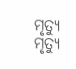ମୃତ୍ୟୁ
ମୃତ୍ୟୁ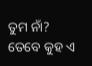ତୁମ ନାଁ?
ତେବେ କୁହ ଏ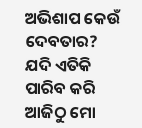ଅଭିଶାପ କେଉଁ ଦେବତାର?
ଯଦି ଏତିକି ପାରିବ କରି
ଆଜିଠୁ ମୋ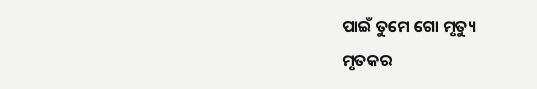ପାଇଁ ତୁମେ ଗୋ ମୃତ୍ୟୁ
ମୃତକର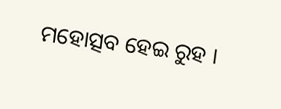ମହୋତ୍ସବ ହେଇ ରୁହ ।